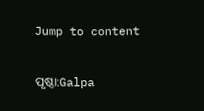Jump to content

ପୃଷ୍ଠା:Galpa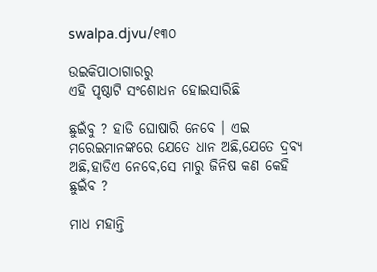swalpa.djvu/୧୩୦

ଉଇକିପାଠାଗାର‌ରୁ
ଏହି ପୃଷ୍ଠାଟି ସଂଶୋଧନ ହୋଇସାରିଛି

ଛୁଇଁବୁ ? ହାଡି ଘୋଷାରି ନେବେ । ଏଇ ମରେଇମାନଙ୍କରେ ଯେତେ ଧାନ ଅଛି,ଯେତେ ଦ୍ରବ୍ୟ ଅଛି,ହାଡିଏ ନେବେ,ସେ ମାରୁ ଜିନିଷ କଣ କେହି ଛୁଇଁବ ?

ମାଧ ମହାନ୍ତି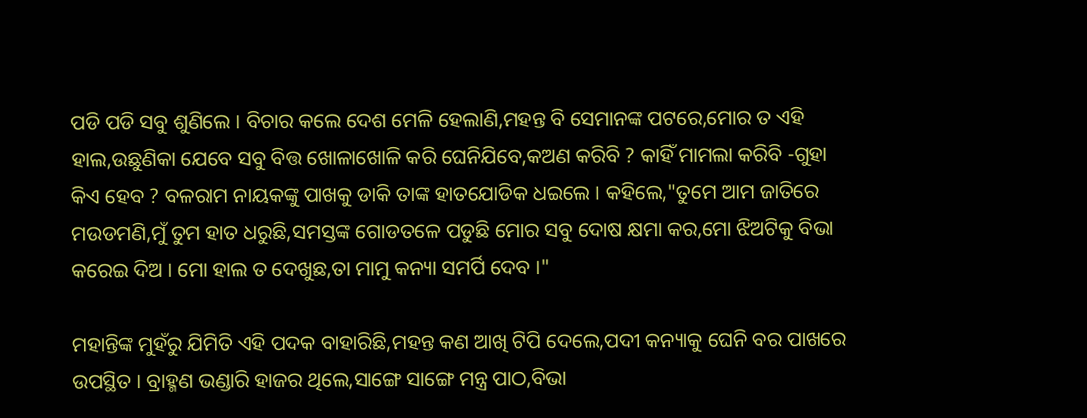ପଡି ପଡି ସବୁ ଶୁଣିଲେ । ବିଚାର କଲେ ଦେଶ ମେଳି ହେଲାଣି,ମହନ୍ତ ବି ସେମାନଙ୍କ ପଟରେ,ମୋର ତ ଏହି ହାଲ,ଉଛୁଣିକା ଯେବେ ସବୁ ବିତ୍ତ ଖୋଳାଖୋଳି କରି ଘେନିଯିବେ,କଅଣ କରିବି ? କାହିଁ ମାମଲା କରିବି -ଗୁହା କିଏ ହେବ ? ବଳରାମ ନାୟକଙ୍କୁ ପାଖକୁ ଡାକି ତାଙ୍କ ହାତଯୋଡିକ ଧଇଲେ । କହିଲେ,"ତୁମେ ଆମ ଜାତିରେ ମଉଡମଣି,ମୁଁ ତୁମ ହାତ ଧରୁଛି,ସମସ୍ତଙ୍କ ଗୋଡତଳେ ପଡୁଛି ମୋର ସବୁ ଦୋଷ କ୍ଷମା କର,ମୋ ଝିଅଟିକୁ ବିଭା କରେଇ ଦିଅ । ମୋ ହାଲ ତ ଦେଖୁଛ,ତା ମାମୁ କନ୍ୟା ସମର୍ପି ଦେବ ।"

ମହାନ୍ତିଙ୍କ ମୁହଁରୁ ଯିମିତି ଏହି ପଦକ ବାହାରିଛି,ମହନ୍ତ କଣ ଆଖି ଟିପି ଦେଲେ,ପଦୀ କନ୍ୟାକୁ ଘେନି ବର ପାଖରେ ଉପସ୍ଥିତ । ବ୍ରାହ୍ମଣ ଭଣ୍ଡାରି ହାଜର ଥିଲେ,ସାଙ୍ଗେ ସାଙ୍ଗେ ମନ୍ତ୍ର ପାଠ,ବିଭା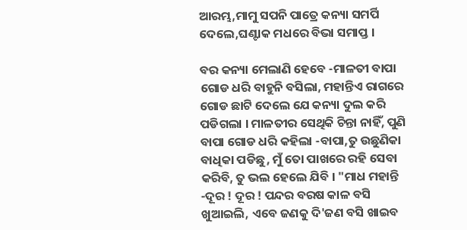ଆରମ୍ଭ,ମାମୁ ସପନି ପାତ୍ରେ କନ୍ୟା ସମର୍ପି ଦେଲେ,ଘଣ୍ଟାକ ମଧରେ ବିଭା ସମାପ୍ତ ।

ବର କନ୍ୟା ମେଲାଣି ହେବେ -ମାଳତୀ ବାପା ଗୋଡ ଧରି ବାହୁନି ବସିଲା, ମହାନ୍ତିଏ ରାଗରେ ଗୋଡ ଛାଟି ଦେଲେ ଯେ କନ୍ୟା ଦୁଲ କରି ପଡିଗଲା । ମାଳତୀର ସେଥିକି ଚିନ୍ତା ନାହିଁ, ପୁଣି ବାପା ଗୋଡ ଧରି କହିଲା -ବାପା,ତୁ ଉଛୁଣିକା ବାଧିକା ପଡିଛୁ, ମୁଁ ତୋ ପାଖରେ ରହି ସେବା କରିବି, ତୁ ଭଲ ହେଲେ ଯିବି । "ମାଧ ମହାନ୍ତି -ଦୂର ! ଦୂର ! ପନ୍ଦର ବରଷ କାଳ ବସି ଖୁଆଇଲି, ଏବେ ଜଣକୁ ଦି'ଜଣ ବସି ଖାଇବ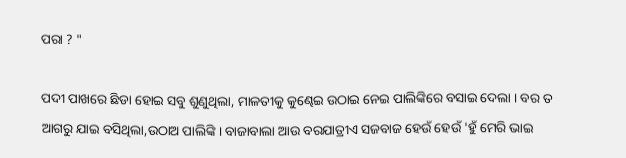ପରା ? "

ପଦୀ ପାଖରେ ଛିଡା ହୋଇ ସବୁ ଶୁଣୁଥିଲା, ମାଳତୀକୁ କୁଣ୍ଢେଇ ଉଠାଇ ନେଇ ପାଲିଙ୍କିରେ ବସାଇ ଦେଲା । ବର ତ ଆଗରୁ ଯାଇ ବସିଥିଲା,ଉଠାଅ ପାଲିଙ୍କି । ବାଜାବାଲା ଆଉ ବରଯାତ୍ରୀଏ ସଜବାଜ ହେଉଁ ହେଉଁ 'ହୁଁ ମେରି ଭାଇ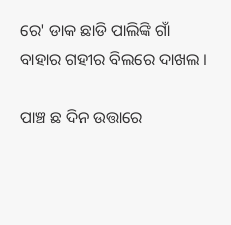ରେ' ଡାକ ଛାଡି ପାଲିଙ୍କି ଗାଁ ବାହାର ଗହୀର ବିଲରେ ଦାଖଲ ।

ପାଞ୍ଚ ଛ ଦିନ ଉତ୍ତାରେ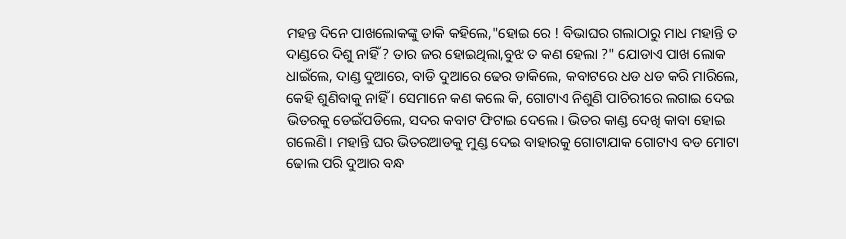ମହନ୍ତ ଦିନେ ପାଖଲୋକଙ୍କୁ ଡାକି କହିଲେ,"ହୋଇ ରେ ! ବିଭାଘର ଗଲାଠାରୁ ମାଧ ମହାନ୍ତି ତ ଦାଣ୍ଡରେ ଦିଶୁ ନାହିଁ ? ତାର ଜର ହୋଇଥିଲା,ବୁଝ ତ କଣ ହେଲା ?" ଯୋଡାଏ ପାଖ ଲୋକ ଧାଇଁଲେ, ଦାଣ୍ଡ ଦୁଆରେ, ବାଡି ଦୁଆରେ ଢେର ଡାକିଲେ, କବାଟରେ ଧଡ ଧଡ କରି ମାରିଲେ, କେହି ଶୁଣିବାକୁ ନାହିଁ । ସେମାନେ କଣ କଲେ କି, ଗୋଟାଏ ନିଶୁଣି ପାଚିରୀରେ ଲଗାଇ ଦେଇ ଭିତରକୁ ଡେଇଁପଡିଲେ, ସଦର କବାଟ ଫିଟାଇ ଦେଲେ । ଭିତର କାଣ୍ଡ ଦେଖି କାବା ହୋଇ ଗଲେଣି । ମହାନ୍ତି ଘର ଭିତରଆଡକୁ ମୁଣ୍ଡ ଦେଇ ବାହାରକୁ ଗୋଟାଯାକ ଗୋଟାଏ ବଡ ମୋଟା ଢୋଲ ପରି ଦୁଆର ବନ୍ଧ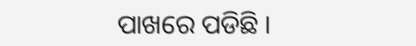ପାଖରେ ପଡିଛି ।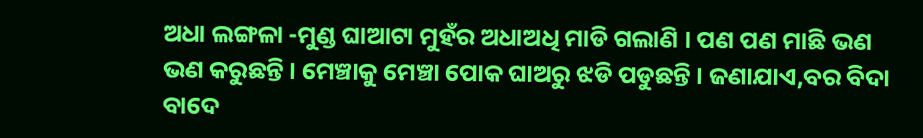ଅଧା ଲଙ୍ଗଳା -ମୁଣ୍ଡ ଘାଆଟା ମୁହଁର ଅଧାଅଧି ମାଡି ଗଲାଣି । ପଣ ପଣ ମାଛି ଭଣ ଭଣ କରୁଛନ୍ତି । ମେଞ୍ଚାକୁ ମେଞ୍ଚା ପୋକ ଘାଅରୁ ଝଡି ପଡୁଛନ୍ତି । ଜଣାଯାଏ,ବର ବିଦା ବାଦେ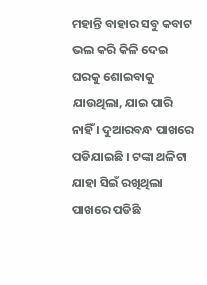ମହାନ୍ତି ବାହାର ସବୁ କବାଟ ଭଲ କରି କିଳି ଦେଇ ଘରକୁ ଶୋଇବାକୁ ଯାଉଥିଲା, ଯାଇ ପାରି ନାହିଁ । ଦୁଆରବନ୍ଧ ପାଖରେ ପଡିଯାଇଛି । ଟଙ୍କା ଥଳିଟା ଯାହା ସିଇଁ ରଖିଥିଲା ପାଖରେ ପଡିଛି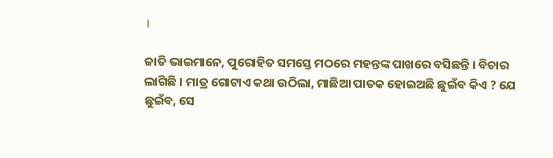।

ଜାତି ଭାଇମାନେ, ପୁରୋହିତ ସମସ୍ତେ ମଠରେ ମହନ୍ତଙ୍କ ପାଖରେ ବସିଛନ୍ତି । ବିଚାର ଲାଗିଛି । ମାତ୍ର ଗୋଟାଏ କଥା ଉଠିଲା, ମାଛିଆ ପାତକ ହୋଇଅଛି ଛୁଇଁବ କିଏ ? ଯେ ଛୁଇଁବ, ସେ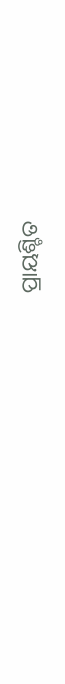ପ୍ରାୟଶ୍ଚିତ